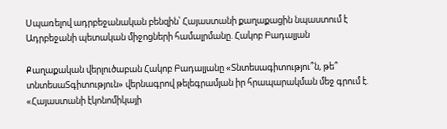Սպառելով ադրբեջանական բենզին՝ Հայաստանի քաղաքացին նպաստում է Ադրբեջանի պետական միջոցների համալրմանը. Հակոբ Բադալյան

Քաղաքական վերլուծաբան Հակոբ Բադալյանը «Տնտեսագիտությու՞ն, թե՞ տնտեսաՏգիտություն» վերնագրով թելեգրամյան իր հրապարակման մեջ գրում է. «Հայաստանի էկոնոմիկայի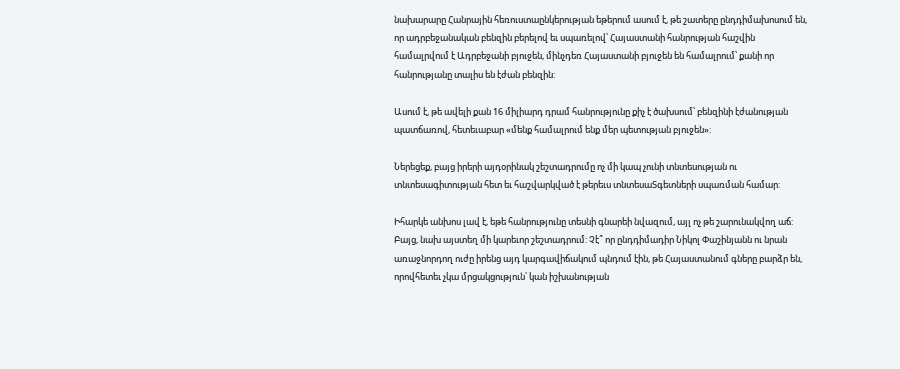նախարարը Հանրային հեռուստաընկերության եթերում ասում է, թե շատերը ընդդիմախոսում են, որ ադրբեջանական բենզին բերելով եւ սպառելով՝ Հայաստանի հանրության հաշվին համալրվում է Ադրբեջանի բյուջեն, մինչդեռ Հայաստանի բյուջեն են համալրում՝ քանի որ հանրությանը տալիս են էժան բենզին:

Ասում է, թե ավելի քան 16 միլիարդ դրամ հանրությունը քիչ է ծախսում՝ բենզինի էժանության պատճառով, հետեւաբար «մենք համալրում ենք մեր պետության բյուջեն»:

Ներեցեք, բայց իրերի այդօրինակ շեշտադրումը ոչ մի կապ չունի տնտեսության ու տնտեսագիտության հետ եւ հաշվարկված է թերեւս տնտեսաՏգետների սպառման համար:

Իհարկե անխոս լավ է, եթե հանրությունը տեսնի գնարեի նվազում, այլ ոչ թե շարունակվող աճ: Բայց, նախ այստեղ մի կարեւոր շեշտադրում: Չէ՞ որ ընդդիմադիր Նիկոլ Փաշինյանն ու նրան առաջնորդող ուժը իրենց այդ կարգավիճակում պնդում էին, թե Հայաստանում գները բարձր են, որովհետեւ չկա մրցակցություն՝ կան իշխանության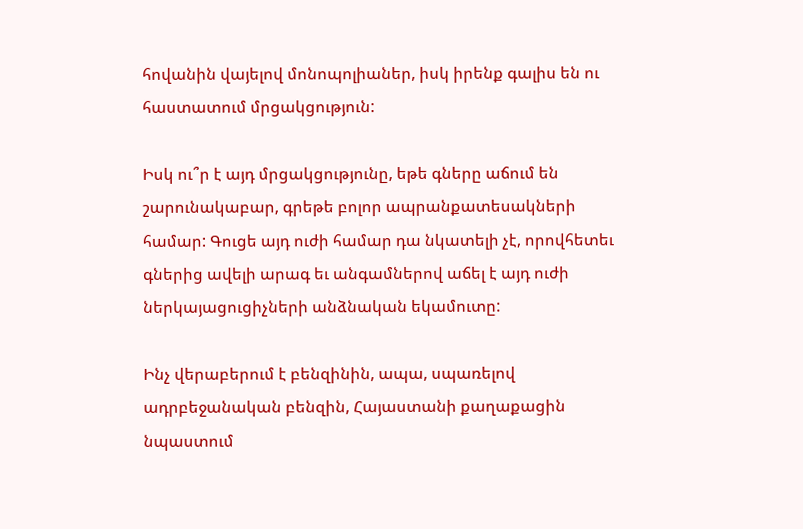հովանին վայելով մոնոպոլիաներ, իսկ իրենք գալիս են ու հաստատում մրցակցություն:

Իսկ ու՞ր է այդ մրցակցությունը, եթե գները աճում են շարունակաբար, գրեթե բոլոր ապրանքատեսակների համար: Գուցե այդ ուժի համար դա նկատելի չէ, որովհետեւ գներից ավելի արագ եւ անգամներով աճել է այդ ուժի ներկայացուցիչների անձնական եկամուտը:

Ինչ վերաբերում է բենզինին, ապա, սպառելով ադրբեջանական բենզին, Հայաստանի քաղաքացին նպաստում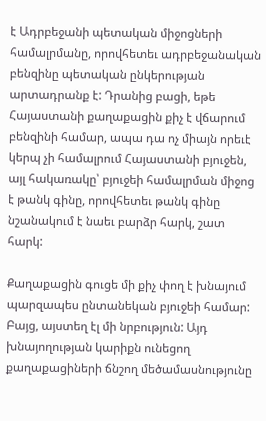է Ադրբեջանի պետական միջոցների համալրմանը, որովհետեւ ադրբեջանական բենզինը պետական ընկերության արտադրանք է: Դրանից բացի, եթե Հայաստանի քաղաքացին քիչ է վճարում բենզինի համար, ապա դա ոչ միայն որեւէ կերպ չի համալրում Հայաստանի բյուջեն, այլ հակառակը՝ բյուջեի համալրման միջոց է թանկ գինը, որովհետեւ թանկ գինը նշանակում է նաեւ բարձր հարկ, շատ հարկ:

Քաղաքացին գուցե մի քիչ փող է խնայում պարզապես ընտանեկան բյուջեի համար: Բայց, այստեղ էլ մի նրբություն: Այդ խնայողության կարիքն ունեցող քաղաքացիների ճնշող մեծամասնությունը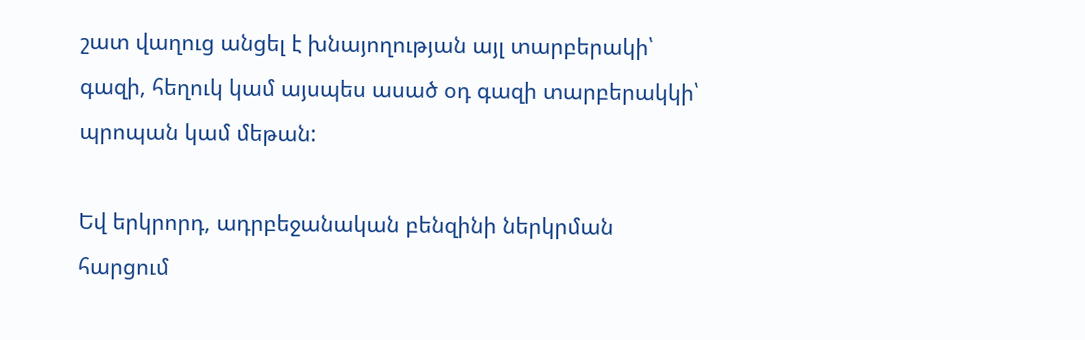շատ վաղուց անցել է խնայողության այլ տարբերակի՝ գազի, հեղուկ կամ այսպես ասած օդ գազի տարբերակկի՝ պրոպան կամ մեթան:

Եվ երկրորդ, ադրբեջանական բենզինի ներկրման հարցում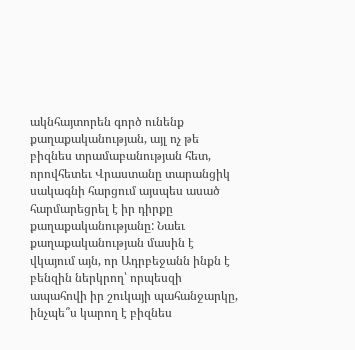ակնհայտորեն գործ ունենք քաղաքականության, այլ ոչ թե բիզնես տրամաբանության հետ, որովհետեւ Վրաստանը տարանցիկ սակագնի հարցում այսպես ասած հարմարեցրել է իր դիրքը քաղաքականությանը: Նաեւ քաղաքականության մասին է վկայում այն, որ Ադրբեջանն ինքն է բենզին ներկրող՝ որպեսզի ապահովի իր շուկայի պահանջարկը, ինչպե՞ս կարող է բիզնես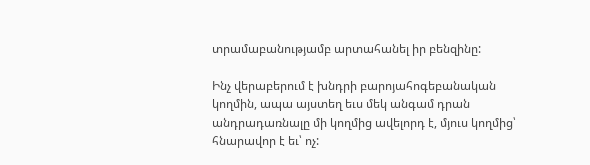տրամաբանությամբ արտահանել իր բենզինը:

Ինչ վերաբերում է խնդրի բարոյահոգեբանական կողմին, ապա այստեղ եւս մեկ անգամ դրան անդրադառնալը մի կողմից ավելորդ է, մյուս կողմից՝ հնարավոր է եւ՝ ոչ: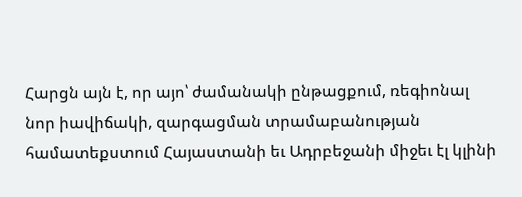Հարցն այն է, որ այո՝ ժամանակի ընթացքում, ռեգիոնալ նոր իավիճակի, զարգացման տրամաբանության համատեքստում Հայաստանի եւ Ադրբեջանի միջեւ էլ կլինի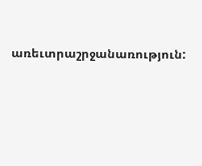առեւտրաշրջանառություն: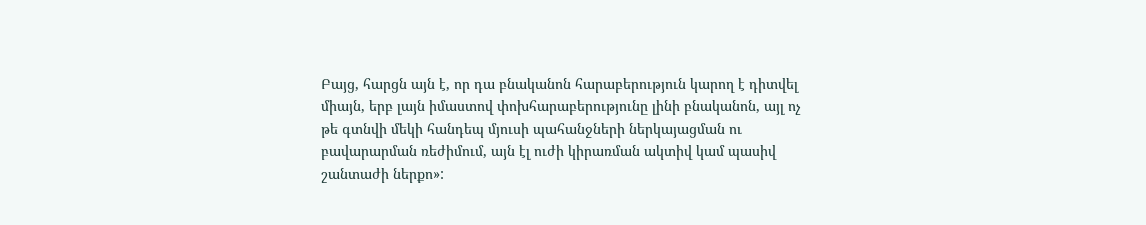Բայց, հարցն այն է, որ դա բնականոն հարաբերություն կարող է դիտվել միայն, երբ լայն իմաստով փոխհարաբերությունը լինի բնականոն, այլ ոչ թե գտնվի մեկի հանդեպ մյուսի պահանջների ներկայացման ու բավարարման ռեժիմում, այն էլ ուժի կիրառման ակտիվ կամ պասիվ շանտաժի ներքո»: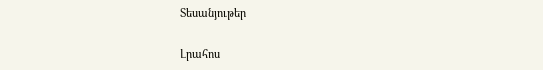Տեսանյութեր

Լրահոս